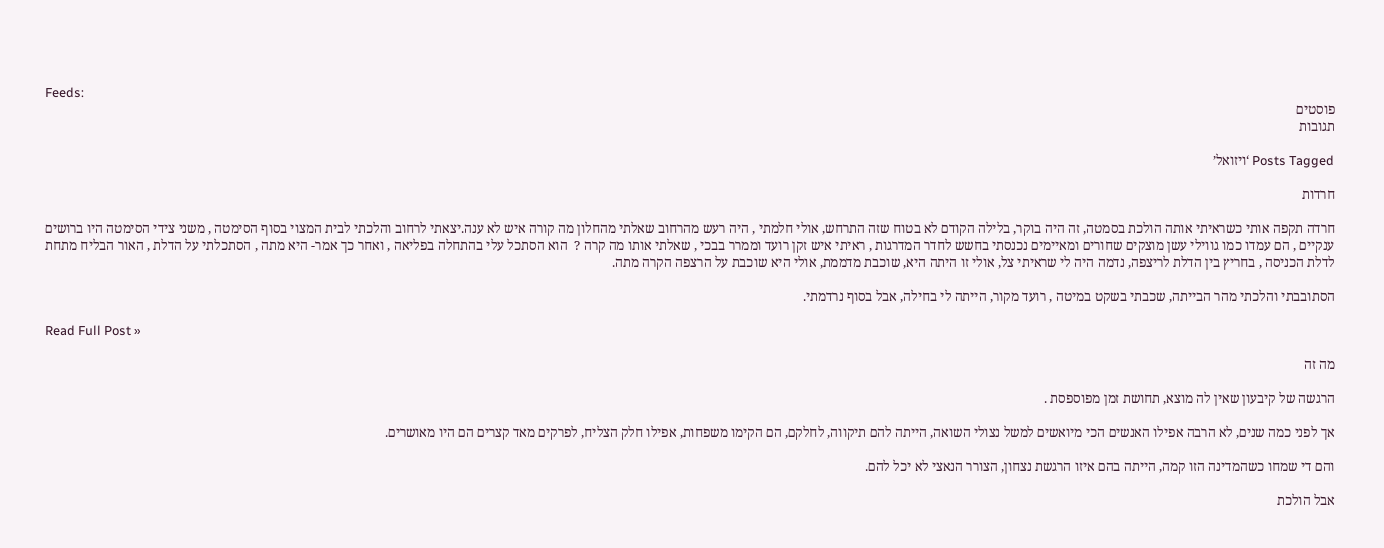Feeds:
פוסטים
תגובות

Posts Tagged ‘ויזואל’

חרדות

חרדה תקפה אותי כשראיתי אותה הולכת בסמטה, זה היה בוקר, בלילה הקודם לא בטוח שזה התרחש, אולי חלמתי , היה רעש מהרחוב שאלתי מהחלון מה קורה איש לא ענה.יצאתי לרחוב והלכתי לבית המצוי בסוף הסימטה , משני צידי הסימטה היו ברושים ענקיים , הם עמדו כמו גווילי עשן מוצקים שחורים ומאיימים נכנסתי בחשש לחדר המדרגות , ראיתי איש זקן רועד וממרר בבכי , שאלתי אותו מה קרה ?  הוא הסתכל עלי בהתחלה בפליאה , ואחר כך אמר- היא מתה , הסתכלתי על הדלת , האור הבליח מתחת לדלת הכניסה , בחריץ בין הדלת לריצפה, נדמה היה לי שראיתי צל, אולי זו היתה היא, שוכבת מדממת, אולי היא שוכבת על הרצפה הקרה מתה.

הסתובבתי והלכתי מהר הבייתה, שכבתי בשקט במיטה , רועד מקור, הייתה לי בחילה, אבל בסוף נרדמתי.

Read Full Post »

מה זה

הרגשה של קיבעון שאין לה מוצא, תחושת זמן מפוספסת .

אך לפני כמה שנים, לא הרבה אפילו האנשים הכי מיואשים למשל נצולי השואה, הייתה להם תיקווה, לחלקם, הם הקימו משפחות, אפילו חלק הצליח, לפרקים מאד קצרים הם היו מאושרים.

והם די שמחו כשהמדינה הזו קמה, הייתה בהם איזו הרגשת נצחון, הצורר הנאצי לא יכל להם.

אבל הולכת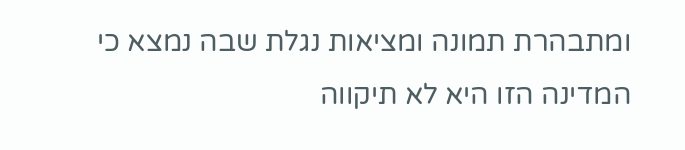ומתבהרת תמונה ומציאות נגלת שבה נמצא כי המדינה הזו היא לא תיקווה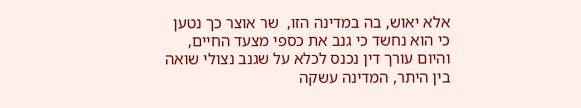אלא יאוש, בה במדינה הזו,  שר אוצר כך נטען כי הוא נחשד כי גנב את כספי מצעד החיים, והיום עורך דין נכנס לכלא על שגנב נצולי שואה בין היתר, המדינה עשקה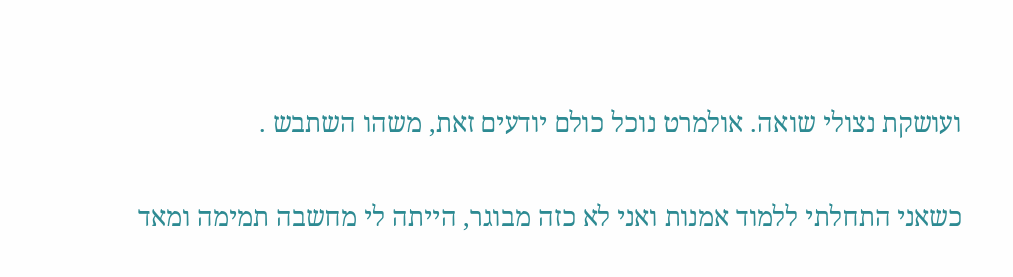ועושקת נצולי שואה. אולמרט נוכל כולם יודעים זאת, משהו השתבש .

כשאני התחלתי ללמוד אמנות ואני לא כזה מבוגר, הייתה לי מחשבה תמימה ומאד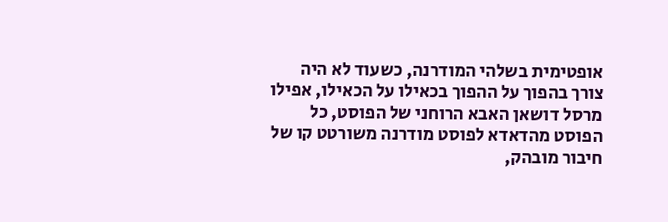אופטימית בשלהי המודרנה, כשעוד לא היה צורך בהפוך על ההפוך בכאילו על הכאילו, אפילו מרסל דושאן האבא הרוחני של הפוסט, כל הפוסט מהדאדא לפוסט מודרנה משורטט קו של חיבור מובהק,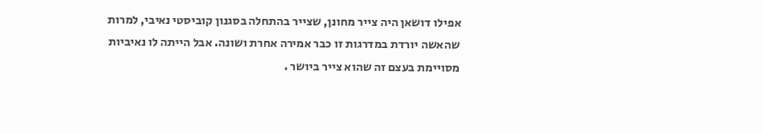אפילו דושאן היה צייר מחונן, שצייר בהתחלה בסגנון קוביסטי נאיבי, למרות שהאשה יורדת במדרגות זו כבר אמירה אחרת ושונה. אבל הייתה לו נאיביות מסויימת בעצם זה שהוא צייר ביושר .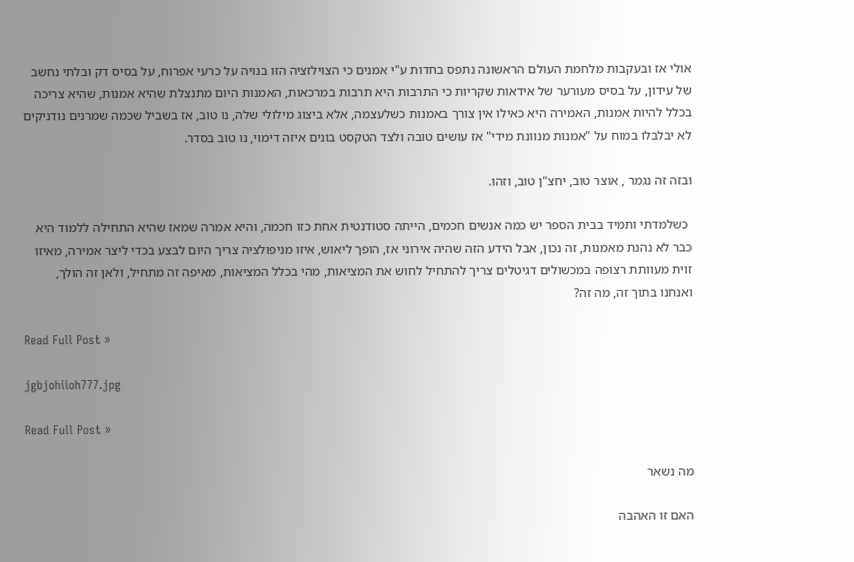אולי אז ובעקבות מלחמת העולם הראשונה נתפס בחדות ע"י אמנים כי הצוילזציה הזו בנויה על כרעי אפרוח, על בסיס דק ובלתי נחשב של עידון, על בסיס מעורער של אידאות שקריות כי התרבות היא תרבות במרכאות, האמנות היום מתנצלת שהיא אמנות, שהיא צריכה בכלל להיות אמנות, האמירה היא כאילו אין צורך באמנות כשלעצמה, אלא ביצוג מילולי שלה, נו טוב, אז בשביל שכמה שמרנים נודניקים לא יבלבלו במוח על "אמנות מנוונת מידי" אז עושים טובה ולצד הטקסט בונים איזה דימוי, נו טוב בסדר.

ובזה זה נגמר , אוצר טוב, יחצ"ן טוב, וזהו.

 כשלמדתי ותמיד בבית הספר יש כמה אנשים חכמים, הייתה סטודנטית אחת כזו חכמה, והיא אמרה שמאז שהיא התחילה ללמוד היא כבר לא נהנת מאמנות, זה נכון, אבל הידע הזה שהיה אירוני אז, הופך ליאוש, איזו מניפולציה צריך היום לבצע בכדי ליצר אמירה, מאיזו זוית מעוותת רצופה במכשולים דגיטלים צריך להתחיל לחוש את המציאות, מהי בכלל המציאות, מאיפה זה מתחיל, ולאן זה הולך, ואנחנו בתוך זה, מה זה?

Read Full Post »

jgbjohiioh777.jpg

Read Full Post »

מה נשאר

האם זו האהבה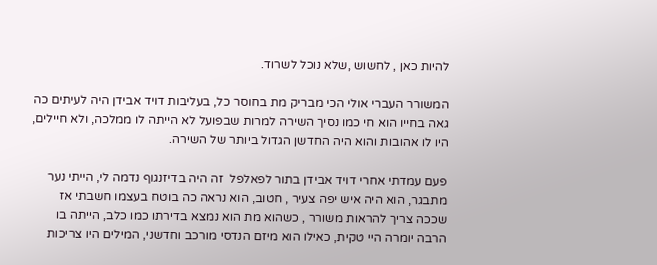להיות כאן , לחשוש ,שלא נוכל לשרוד.

המשורר העברי אולי הכי מבריק מת בחוסר כל, בעליבות דויד אבידן היה לעיתים כה גאה בחייו הוא חי כמו נסיך השירה למרות שבפועל לא הייתה לו ממלכה, ולא חיילים, היו לו אהובות והוא היה החדשן הגדול ביותר של השירה.

פעם עמדתי אחרי דויד אבידן בתור לפאלפל  זה היה בדיזנגוף נדמה לי, הייתי נער מתבגר, הוא היה איש יפה צעיר , חטוב, הוא נראה כה בוטח בעצמו חשבתי אז שככה צריך להראות משורר , כשהוא מת הוא נמצא בדירתו כמו כלב, הייתה בו הרבה יומרה היי טקית, כאילו הוא מיזם הנדסי מורכב וחדשני, המילים היו צריכות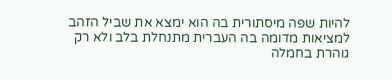להיות שפה מיסתורית בה הוא ימצא את שביל הזהב למציאות מדומה בה העברית מתנחלת בלב ולא רק גוהרת בחמלה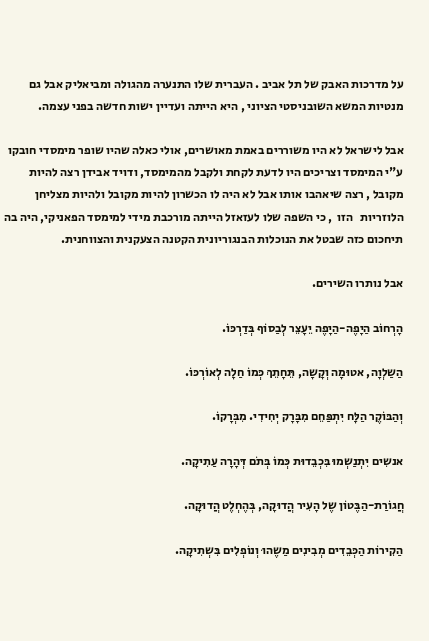על מדרכות האבק של תל אביב . העברית שלו התנערה מהגולה ומביאליק אבל גם מנטיות המשא השובניסטי הציוני , היא הייתה ועדיין ישות חדשה בפני עצמה.

אבל לישראל לא היו משוררים באמת מאושרים, אולי כאלה שהיו שופר מימסדי חובקו ע"י המימסד וצריכים היו לדעת לקחת ולקבל מהמימסד, ודויד אבידן רצה להיות מקובל , רצה שיאהבו אותו אבל לא היה לו הכשרון להיות מקובל ולהיות מצליחן הלוזריות   הזו  , כי השפה שלו לעזאזל הייתה מורכבת מידי למימסד הפאניקי, היה בה תיחכום כזה שבטל את הנוכלות הבנגוריונית הקטנה הצעקנית והצווחנית.

אבל נותרו השירים.

הָרְחוֹב הַיָפֶה-הַיָפֶה יֵעָצֵר לְבַסוֹף בְּדַרְכּוֹ.

הַשַלְוָה, אטוּמָה וְקָשָה, תֵּחָתֵךְ כְּמוֹ חַלָה לְאוֹרְכּוֹ.

וְהַבּוֹקֶר הַלָּח יִתְפַּחֵם מִבָּרָק יְחִידִי. מִבְּרָקוֹ.

אנשִים יִתְנַשְמוּ בִּכְבֵדוּת כְּמוֹ בְּתֹם דְּהָרָה עַתִיקָה.

חֲגוֹרַת-הַבֶּטוֹן שֶל הָעִיר הֲדוּקָה, בְּהֶחְלֶט הֲדוּקָה.

הַקִירוֹת הַכְּבֵדִים מְבִינִים מַשֶהוּ וְנוֹפְלִים בִּשְתִיקָה.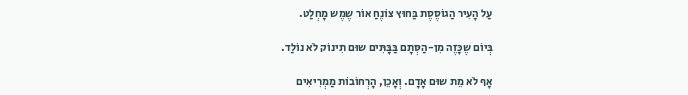עַל הָעִיר הַגוֹסֶסֶת בַּחוּץ צוֹנֶחַ אוֹר שֶמֶש מָחְלַט.

בְּיוֹם שֶכָּזֶה מִן-הַסְּתָם בַּבָּתִּים שוּם תִינוֹק לֹא נוֹלַד.

אָף לֹא מֵת שוּם אָדָם. וְאָכֵן, הָרְחוֹבוֹת מַמְרִיאִים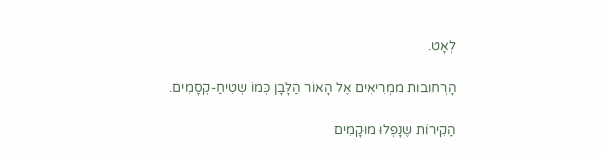לְאָט.

הָרְחובות ממְרִיאִים אֶל הָאוֹר הַלָּבָן כְּמוֹ שְטִיחַ-קְסָמִים.

הַקִירוֹת שֶנָפְלוּ מוּקָמִים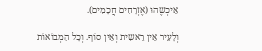אֵיכְשֶהוּ (אֶזְרָחִים חֲכָמִים).

וְלָעִיר אֵין רֵאשִית וְאֵין סוֹף. וְכָל הַמְבוֹאוֹת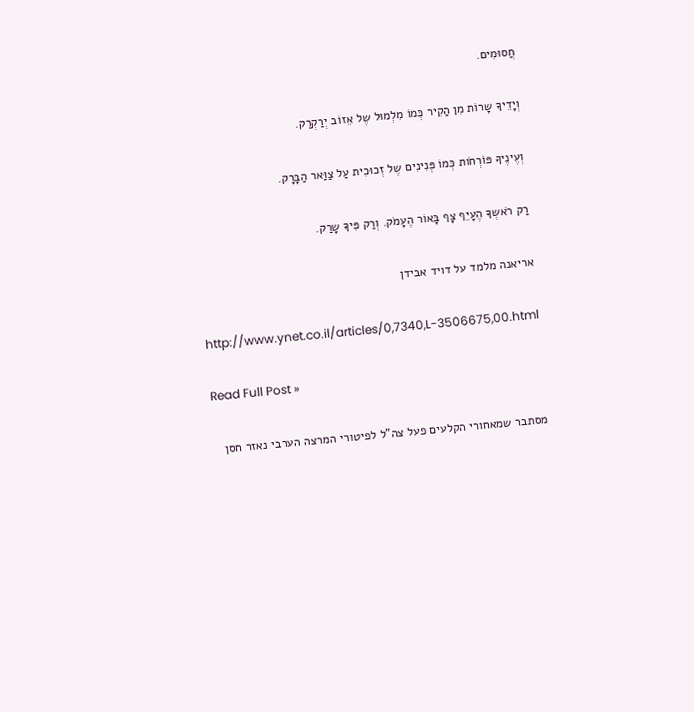חֲסוּמִים.

וְיָדֵיךָ שָרוֹת מִן הַקִיר כְּמוֹ מִלְמוּל שֶל אֵזוֹב יְרַקְרַק.

וְעֶינֶיךָ פּוֹרְחֹות כְּמוֹ פְּנִינִים שֶל זְכוּכִית עַל צַוַּאר הַבָּרָק.

רַק רֹאשְךָ הֶעָיֵף צָף בָּאוֹר הֶעָמֹק. וְרַק פִּיךָ שָרַק.

אריאנה מלמד על דויד אבידן

http://www.ynet.co.il/articles/0,7340,L-3506675,00.html

Read Full Post »

מסתבר שמאחורי הקלעים פעל צה"ל לפיטורי המרצה הערבי נאזר חסן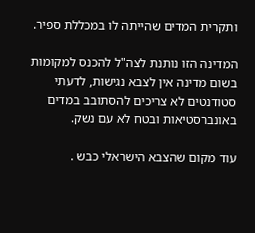ותקרית המדים שהייתה לו במכללת ספיר.

המדינה הזו נותנת לצה"ל להכנס למקומות בשום מדינה אין לצבא נגישות, לדעתי סטודנטים לא צריכים להסתובב במדים באונברסטיאות ובטח לא עם נשק.

עוד מקום שהצבא הישראלי כבש .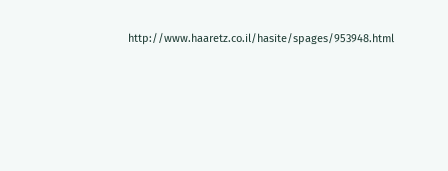http://www.haaretz.co.il/hasite/spages/953948.html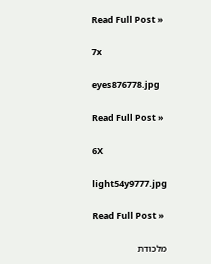Read Full Post »

7x

eyes876778.jpg

Read Full Post »

6X

light54y9777.jpg

Read Full Post »

מלכודת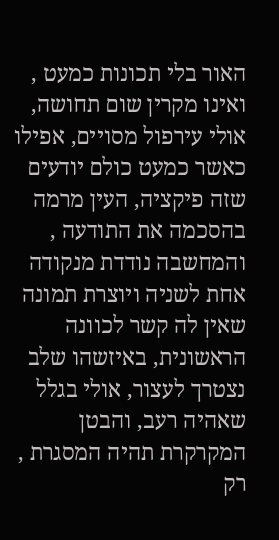האור בלי תכונות כמעט , ואינו מקרין שום תחושה, אולי עירפול מסויים, אפילו כאשר כמעט כולם יודעים שזה פיקציה, העין מרמה בהסכמה את התודעה , והמחשבה נודדת מנקודה אחת לשניה ויוצרת תמונה שאין לה קשר לכוונה הראשונית, באיזשהו שלב נצטרך לעצור, אולי בגלל שאהיה רעב, והבטן המקרקרת תהיה המסגרת , רק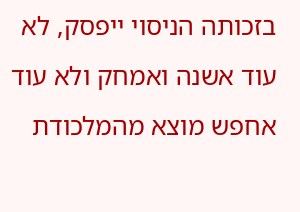בזכותה הניסוי ייפסק, לא עוד אשנה ואמחק ולא עוד אחפש מוצא מהמלכודת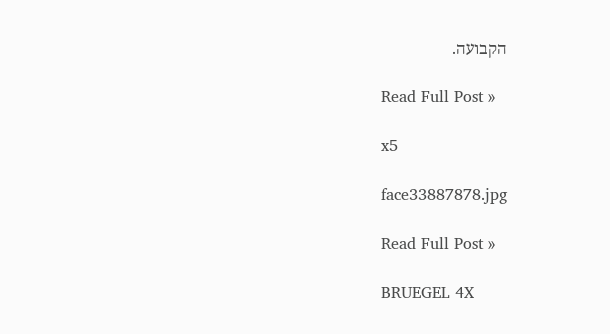הקבועה.

Read Full Post »

x5

face33887878.jpg

Read Full Post »

BRUEGEL 4X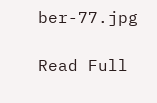ber-77.jpg

Read Full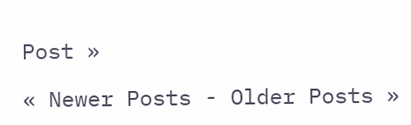Post »

« Newer Posts - Older Posts »